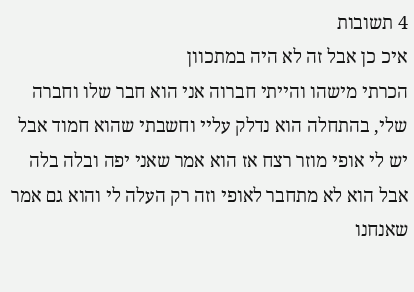4 תשובות
איכ כן אבל זה לא היה במתכוון
הכרתי מישהו והייתי חברוה אני הוא חבר שלו וחברה שלי, בהתחלה הוא נדלק עליי וחשבתי שהוא חמוד אבל יש לי אופי מוזר רצח אז הוא אמר שאני יפה ובלה בלה אבל הוא לא מתחבר לאופי וזה רק העלה לי והוא גם אמר שאנחנו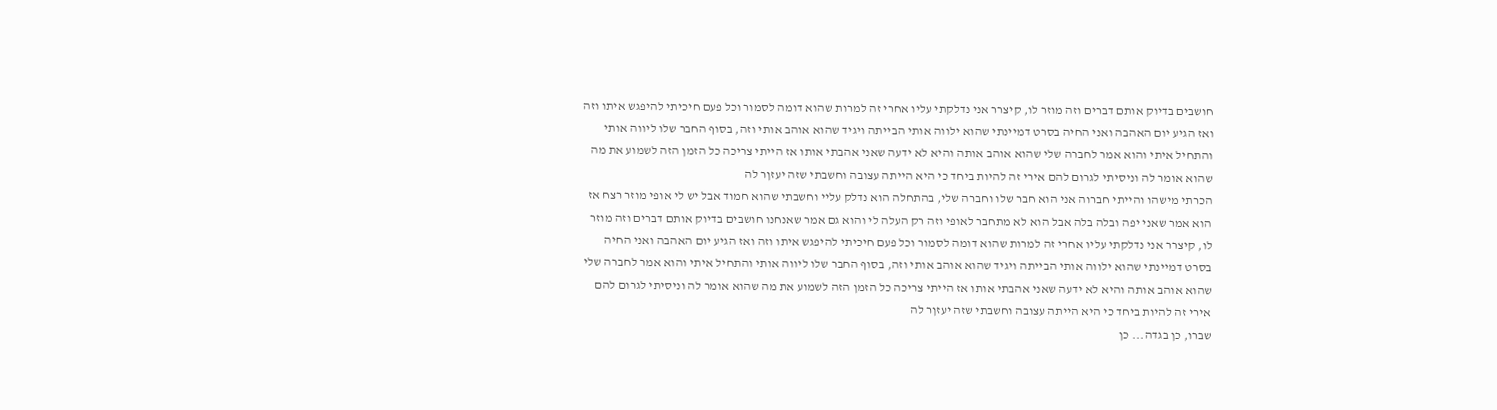חושבים בדיוק אותם דברים וזה מוזר לו, קיצרר אני נדלקתי עליו אחרי זה למרות שהוא דומה לסמור וכל פעם חיכיתי להיפגש איתו וזה ואז הגיע יום האהבה ואני החיה בסרט דמיינתי שהוא ילווה אותי הבייתה ויגיד שהוא אוהב אותי וזה, בסוף החבר שלו ליווה אותי והתחיל איתי והוא אמר לחברה שלי שהוא אוהב אותה והיא לא ידעה שאני אהבתי אותו אז הייתי צריכה כל הזמן הזה לשמוע את מה שהוא אומר לה וניסיתי לגרום להם אירי זה להיות ביחד כי היא הייתה עצובה וחשבתי שזה יעזןר לה
הכרתי מישהו והייתי חברוה אני הוא חבר שלו וחברה שלי, בהתחלה הוא נדלק עליי וחשבתי שהוא חמוד אבל יש לי אופי מוזר רצח אז הוא אמר שאני יפה ובלה בלה אבל הוא לא מתחבר לאופי וזה רק העלה לי והוא גם אמר שאנחנו חושבים בדיוק אותם דברים וזה מוזר לו, קיצרר אני נדלקתי עליו אחרי זה למרות שהוא דומה לסמור וכל פעם חיכיתי להיפגש איתו וזה ואז הגיע יום האהבה ואני החיה בסרט דמיינתי שהוא ילווה אותי הבייתה ויגיד שהוא אוהב אותי וזה, בסוף החבר שלו ליווה אותי והתחיל איתי והוא אמר לחברה שלי שהוא אוהב אותה והיא לא ידעה שאני אהבתי אותו אז הייתי צריכה כל הזמן הזה לשמוע את מה שהוא אומר לה וניסיתי לגרום להם אירי זה להיות ביחד כי היא הייתה עצובה וחשבתי שזה יעזןר לה
שברו, כן בגדה... כן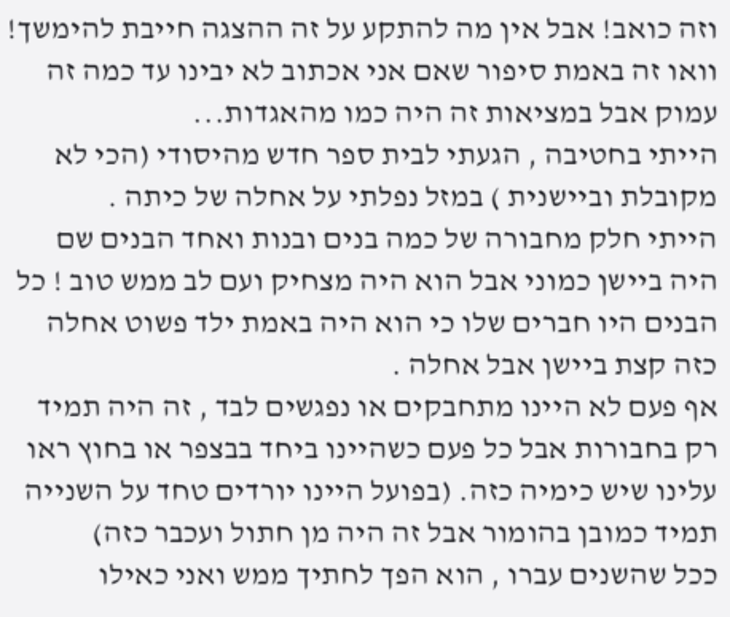וזה כואב! אבל אין מה להתקע על זה ההצגה חייבת להימשך!
וואו זה באמת סיפור שאם אני אכתוב לא יבינו עד כמה זה עמוק אבל במציאות זה היה כמו מהאגדות...
הייתי בחטיבה , הגעתי לבית ספר חדש מהיסודי (הכי לא מקובלת וביישנית ) במזל נפלתי על אחלה של כיתה .
הייתי חלק מחבורה של כמה בנים ובנות ואחד הבנים שם היה ביישן כמוני אבל הוא היה מצחיק ועם לב ממש טוב ! כל הבנים היו חברים שלו כי הוא היה באמת ילד פשוט אחלה כזה קצת ביישן אבל אחלה .
אף פעם לא היינו מתחבקים או נפגשים לבד , זה היה תמיד רק בחבורות אבל כל פעם כשהיינו ביחד בבצפר או בחוץ ראו עלינו שיש כימיה כזה. (בפועל היינו יורדים טחד על השנייה תמיד כמובן בהומור אבל זה היה מן חתול ועכבר כזה)
ככל שהשנים עברו , הוא הפך לחתיך ממש ואני כאילו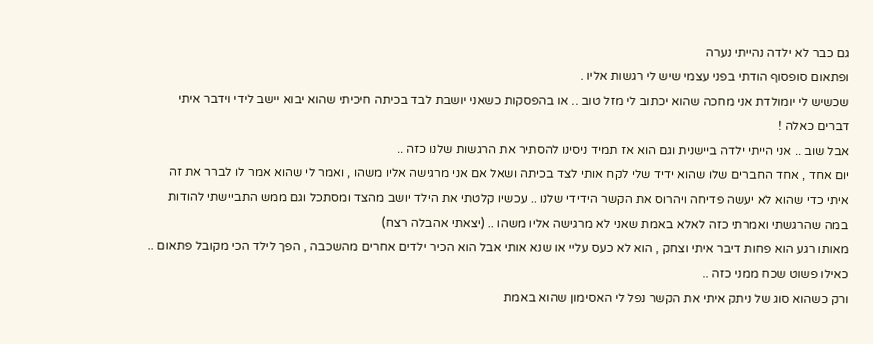גם כבר לא ילדה נהייתי נערה
ופתאום סופסוף הודתי בפני עצמי שיש לי רגשות אליו .
שכשיש לי יומולדת אני מחכה שהוא יכתוב לי מזל טוב .. או בהפסקות כשאני יושבת לבד בכיתה חיכיתי שהוא יבוא יישב לידי וידבר איתי דברים כאלה !
אבל שוב .. אני הייתי ילדה ביישנית וגם הוא אז תמיד ניסינו להסתיר את הרגשות שלנו כזה ..
יום אחד , אחד החברים שלו שהוא ידיד שלי לקח אותי לצד בכיתה ושאל אם אני מרגישה אליו משהו , ואמר לי שהוא אמר לו לברר את זה איתי כדי שהוא לא יעשה פדיחה ויהרוס את הקשר הידידי שלנו .. עכשיו קלטתי את הילד יושב מהצד ומסתכל וגם ממש התביישתי להודות במה שהרגשתי ואמרתי כזה לאלא באמת שאני לא מרגישה אליו משהו .. (יצאתי אהבלה רצח)
מאותו רגע הוא פחות דיבר איתי וצחק , הוא לא כעס עליי או שנא אותי אבל הוא הכיר ילדים אחרים מהשכבה , הפך לילד הכי מקובל פתאום .. כאילו פשוט שכח ממני כזה ..
ורק כשהוא סוג של ניתק איתי את הקשר נפל לי האסימון שהוא באמת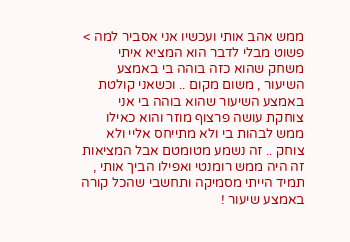ממש אהב אותי ועכשיו אני אסביר למה >
פשוט מבלי לדבר הוא המציא איתי משחק שהוא כזה בוהה בי באמצע השיעור , משום מקום .. וכשאני קולטת באמצע השיעור שהוא בוהה בי אני צוחקת עושה פרצוף מוזר והוא כאילו ממש לבהות בי ולא מתייחס אליי ולא צוחק .. זה נשמע מטומטם אבל המציאות זה היה ממש רומנטי ואפילו הביך אותי , תמיד הייתי מסמיקה ותחשבי שהכל קורה באמצע שיעור !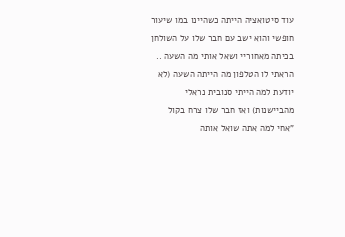עוד סיטואציה הייתה כשהיינו במו שיעור חופשי והוא ישב עם חבר שלו על השולחן בכיתה מאחוריי ושאל אותי מה השעה .. הראתי לו הטלפון מה הייתה השעה (לא יודעת למה הייתי סנובית נראלי מהביישנות) ואז חבר שלו צרח בקול "אחי למה אתה שואל אותה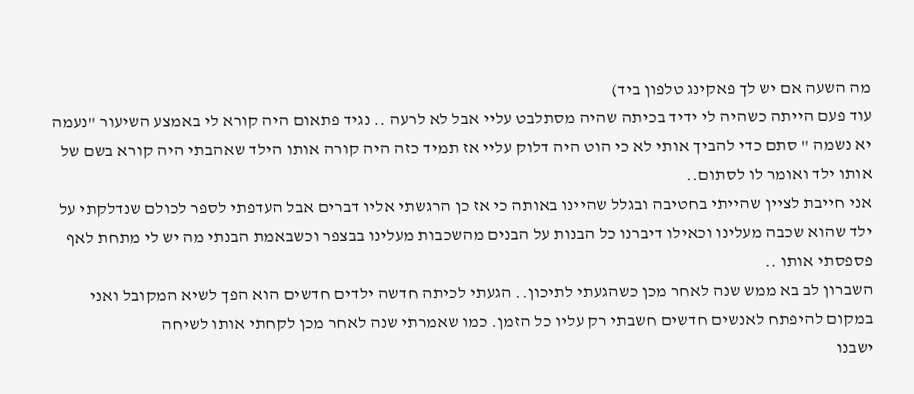מה השעה אם יש לך פאקינג טלפון ביד)
עוד פעם הייתה כשהיה לי ידיד בכיתה שהיה מסתלבט עליי אבל לא לרעה .. נגיד פתאום היה קורא לי באמצע השיעור "נעמה יא נשמה " סתם כדי להביך אותי לא כי הוט היה דלוק עליי אז תמיד כזה היה קורה אותו הילד שאהבתי היה קורא בשם של אותו ילד ואומר לו לסתום..
אני חייבת לציין שהייתי בחטיבה ובגלל שהיינו באותה כי אז כן הרגשתי אליו דברים אבל העדפתי לספר לכולם שנדלקתי על ילד שהוא שכבה מעלינו וכאילו דיברנו כל הבנות על הבנים מהשכבות מעלינו בבצפר וכשבאמת הבנתי מה יש לי מתחת לאף פספסתי אותו ..
השברון לב בא ממש שנה לאחר מכן כשהגעתי לתיכון.. הגעתי לכיתה חדשה ילדים חדשים הוא הפך לשיא המקובל ואני במקום להיפתח לאנשים חדשים חשבתי רק עליו כל הזמן. כמו שאמרתי שנה לאחר מכן לקחתי אותו לשיחה
ישבנו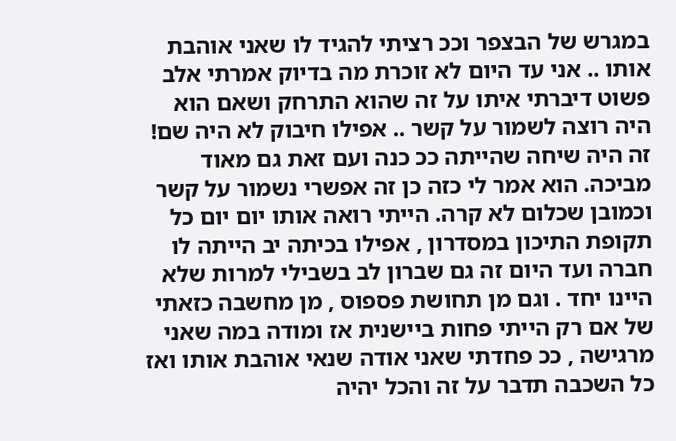במגרש של הבצפר וככ רציתי להגיד לו שאני אוהבת אותו .. אני עד היום לא זוכרת מה בדיוק אמרתי אלב פשוט דיברתי איתו על זה שהוא התרחק ושאם הוא היה רוצה לשמור על קשר .. אפילו חיבוק לא היה שם! זה היה שיחה שהייתה ככ כנה ועם זאת גם מאוד מביכה. הוא אמר לי כזה כן זה אפשרי נשמור על קשר
וכמובן שכלום לא קרה. הייתי רואה אותו יום יום כל תקופת התיכון במסדרון , אפילו בכיתה יב הייתה לו חברה ועד היום זה גם שברון לב בשבילי למרות שלא היינו יחד . וגם מן תחושת פספוס , מן מחשבה כזאתי של אם רק הייתי פחות ביישנית אז ומודה במה שאני מרגישה , ככ פחדתי שאני אודה שנאי אוהבת אותו ואז כל השכבה תדבר על זה והכל יהיה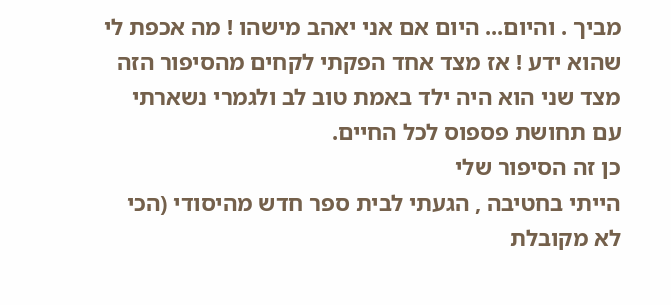מביך . והיום... היום אם אני יאהב מישהו ! מה אכפת לי שהוא ידע ! אז מצד אחד הפקתי לקחים מהסיפור הזה מצד שני הוא היה ילד באמת טוב לב ולגמרי נשארתי עם תחושת פספוס לכל החיים.
כן זה הסיפור שלי
הייתי בחטיבה , הגעתי לבית ספר חדש מהיסודי (הכי לא מקובלת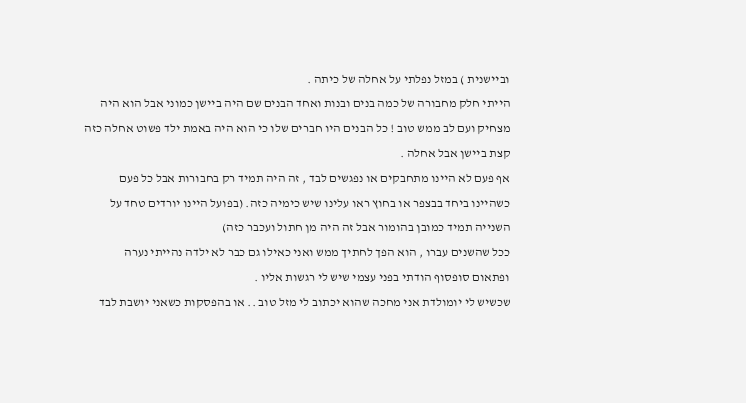וביישנית ) במזל נפלתי על אחלה של כיתה .
הייתי חלק מחבורה של כמה בנים ובנות ואחד הבנים שם היה ביישן כמוני אבל הוא היה מצחיק ועם לב ממש טוב ! כל הבנים היו חברים שלו כי הוא היה באמת ילד פשוט אחלה כזה קצת ביישן אבל אחלה .
אף פעם לא היינו מתחבקים או נפגשים לבד , זה היה תמיד רק בחבורות אבל כל פעם כשהיינו ביחד בבצפר או בחוץ ראו עלינו שיש כימיה כזה. (בפועל היינו יורדים טחד על השנייה תמיד כמובן בהומור אבל זה היה מן חתול ועכבר כזה)
ככל שהשנים עברו , הוא הפך לחתיך ממש ואני כאילו גם כבר לא ילדה נהייתי נערה
ופתאום סופסוף הודתי בפני עצמי שיש לי רגשות אליו .
שכשיש לי יומולדת אני מחכה שהוא יכתוב לי מזל טוב .. או בהפסקות כשאני יושבת לבד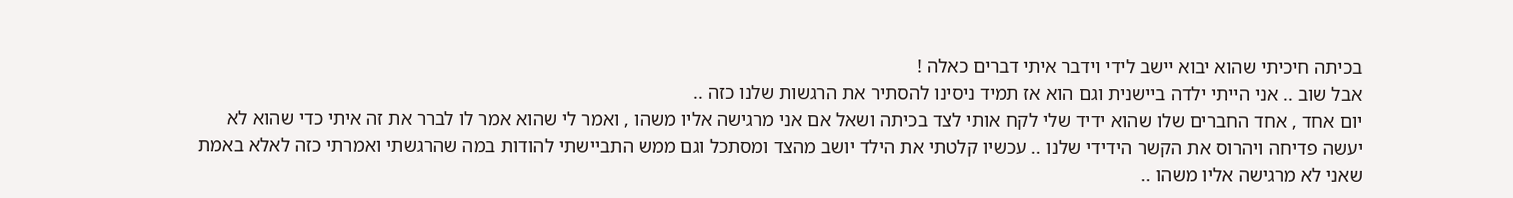בכיתה חיכיתי שהוא יבוא יישב לידי וידבר איתי דברים כאלה !
אבל שוב .. אני הייתי ילדה ביישנית וגם הוא אז תמיד ניסינו להסתיר את הרגשות שלנו כזה ..
יום אחד , אחד החברים שלו שהוא ידיד שלי לקח אותי לצד בכיתה ושאל אם אני מרגישה אליו משהו , ואמר לי שהוא אמר לו לברר את זה איתי כדי שהוא לא יעשה פדיחה ויהרוס את הקשר הידידי שלנו .. עכשיו קלטתי את הילד יושב מהצד ומסתכל וגם ממש התביישתי להודות במה שהרגשתי ואמרתי כזה לאלא באמת שאני לא מרגישה אליו משהו ..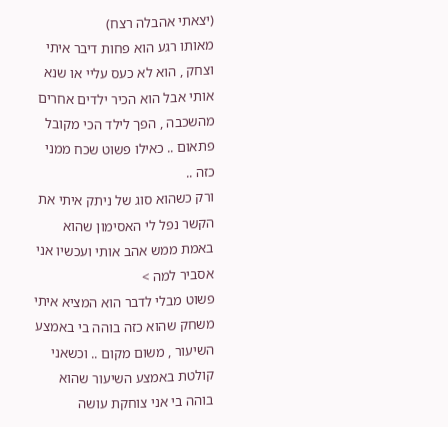(יצאתי אהבלה רצח)
מאותו רגע הוא פחות דיבר איתי וצחק , הוא לא כעס עליי או שנא אותי אבל הוא הכיר ילדים אחרים מהשכבה , הפך לילד הכי מקובל פתאום .. כאילו פשוט שכח ממני כזה ..
ורק כשהוא סוג של ניתק איתי את הקשר נפל לי האסימון שהוא באמת ממש אהב אותי ועכשיו אני אסביר למה >
פשוט מבלי לדבר הוא המציא איתי משחק שהוא כזה בוהה בי באמצע השיעור , משום מקום .. וכשאני קולטת באמצע השיעור שהוא בוהה בי אני צוחקת עושה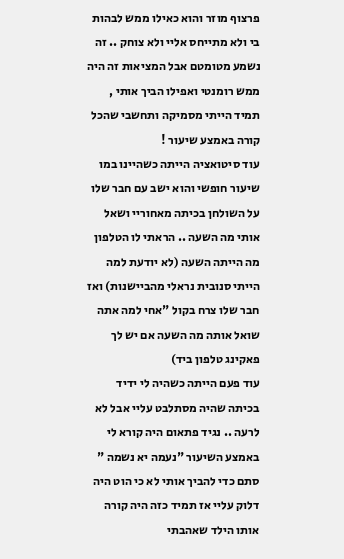פרצוף מוזר והוא כאילו ממש לבהות בי ולא מתייחס אליי ולא צוחק .. זה נשמע מטומטם אבל המציאות זה היה ממש רומנטי ואפילו הביך אותי , תמיד הייתי מסמיקה ותחשבי שהכל קורה באמצע שיעור !
עוד סיטואציה הייתה כשהיינו במו שיעור חופשי והוא ישב עם חבר שלו על השולחן בכיתה מאחוריי ושאל אותי מה השעה .. הראתי לו הטלפון מה הייתה השעה (לא יודעת למה הייתי סנובית נראלי מהביישנות) ואז חבר שלו צרח בקול "אחי למה אתה שואל אותה מה השעה אם יש לך פאקינג טלפון ביד)
עוד פעם הייתה כשהיה לי ידיד בכיתה שהיה מסתלבט עליי אבל לא לרעה .. נגיד פתאום היה קורא לי באמצע השיעור "נעמה יא נשמה " סתם כדי להביך אותי לא כי הוט היה דלוק עליי אז תמיד כזה היה קורה אותו הילד שאהבתי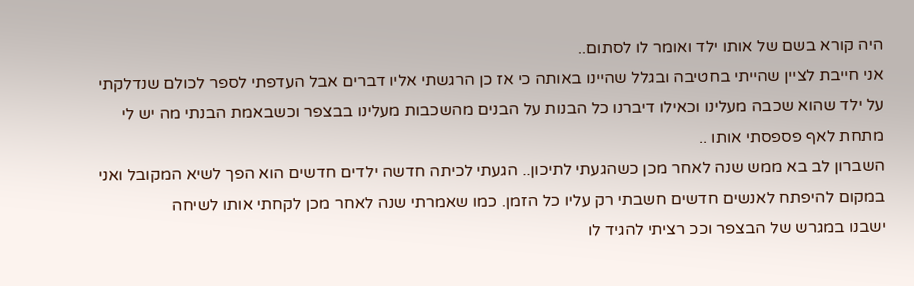היה קורא בשם של אותו ילד ואומר לו לסתום..
אני חייבת לציין שהייתי בחטיבה ובגלל שהיינו באותה כי אז כן הרגשתי אליו דברים אבל העדפתי לספר לכולם שנדלקתי על ילד שהוא שכבה מעלינו וכאילו דיברנו כל הבנות על הבנים מהשכבות מעלינו בבצפר וכשבאמת הבנתי מה יש לי מתחת לאף פספסתי אותו ..
השברון לב בא ממש שנה לאחר מכן כשהגעתי לתיכון.. הגעתי לכיתה חדשה ילדים חדשים הוא הפך לשיא המקובל ואני במקום להיפתח לאנשים חדשים חשבתי רק עליו כל הזמן. כמו שאמרתי שנה לאחר מכן לקחתי אותו לשיחה
ישבנו במגרש של הבצפר וככ רציתי להגיד לו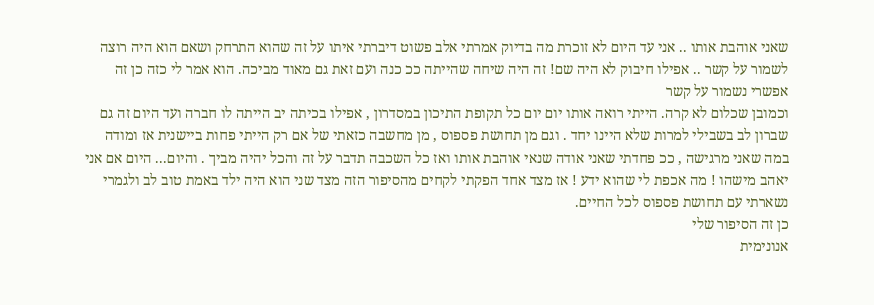שאני אוהבת אותו .. אני עד היום לא זוכרת מה בדיוק אמרתי אלב פשוט דיברתי איתו על זה שהוא התרחק ושאם הוא היה רוצה לשמור על קשר .. אפילו חיבוק לא היה שם! זה היה שיחה שהייתה ככ כנה ועם זאת גם מאוד מביכה. הוא אמר לי כזה כן זה אפשרי נשמור על קשר
וכמובן שכלום לא קרה. הייתי רואה אותו יום יום כל תקופת התיכון במסדרון , אפילו בכיתה יב הייתה לו חברה ועד היום זה גם שברון לב בשבילי למרות שלא היינו יחד . וגם מן תחושת פספוס , מן מחשבה כזאתי של אם רק הייתי פחות ביישנית אז ומודה במה שאני מרגישה , ככ פחדתי שאני אודה שנאי אוהבת אותו ואז כל השכבה תדבר על זה והכל יהיה מביך . והיום... היום אם אני יאהב מישהו ! מה אכפת לי שהוא ידע ! אז מצד אחד הפקתי לקחים מהסיפור הזה מצד שני הוא היה ילד באמת טוב לב ולגמרי נשארתי עם תחושת פספוס לכל החיים.
כן זה הסיפור שלי
אנונימית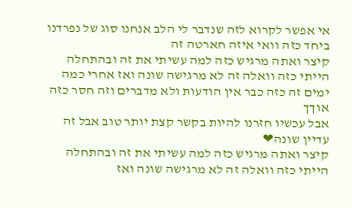אי אפשר לקרוא לזה שנדבר לי הלב אנחנו סוג של נפרדנו ביחד כזה וואי איזה חארטה זה
קיצר ואתה מרגיש כזה למה עשיתי את זה ובהתחלה הייתי כזה וואלה זה לא מרגישה שונה ואז אחרי כמה ימים זה כזה כבר אין הודעות ולא מדברים וזה חסר כזה אוךך
אבל עכשיו חזרנו להיות בקשר קצת יותר טוב אבל זה עדיין שונה❤
קיצר ואתה מרגיש כזה למה עשיתי את זה ובהתחלה הייתי כזה וואלה זה לא מרגישה שונה ואז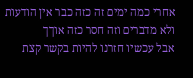אחרי כמה ימים זה כזה כבר אין הודעות ולא מדברים וזה חסר כזה אוךך
אבל עכשיו חזרנו להיות בקשר קצת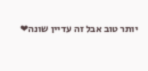יותר טוב אבל זה עדיין שונה❤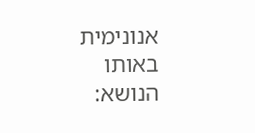אנונימית
באותו הנושא: